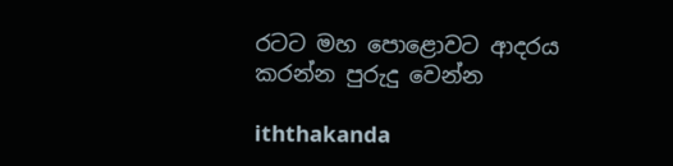රටට මහ පොළොවට ආදරය කරන්න පුරුදු වෙන්න

iththakanda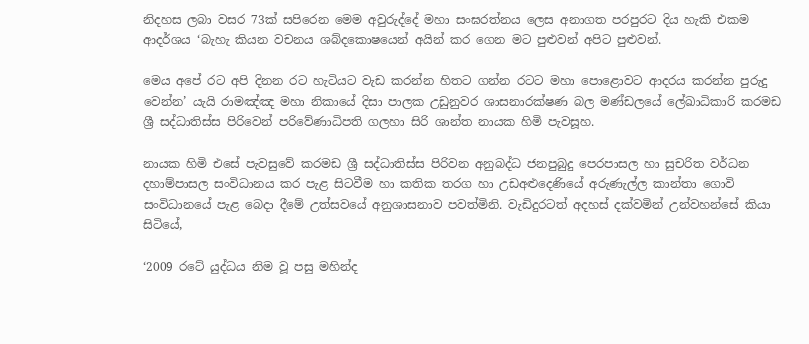නිදහස ලබා වසර 73ක් සපිරෙන මෙම අවුරුද්දේ මහා සංඝරත්නය ලෙස අනාගත පරපුරට දිය හැකි එකම ආදර්ශය ‘බැහැ කියන වචනය ශබ්දකොෂයෙන් අයින් කර ගෙන මට පුළුවන් අපිට පුළුවන්.

මෙය අපේ රට අපි දිනන රට හැටියට වැඩ කරන්න හිතට ගන්න රටට මහා පොළොවට ආදරය කරන්න පුරුදු වෙන්න’ යැයි රාමඤ්ඤ මහා නිකායේ දිසා පාලක උඩුනුවර ශාසනාරක්ෂණ බල මණ්ඩලයේ ලේඛාධිකාරි කරමඩ ශ්‍රී සද්ධාතිස්ස පිරිවෙන් පරිවේණාධිපති ගලහා සිරි ශාන්ත නායක හිමි පැවසූහ.

නායක හිමි එසේ පැවසුවේ කරමඩ ශ්‍රී සද්ධාතිස්ස පිරිවන අනුබද්ධ ජනපුබුදු පෙරපාසල හා සුචරිත වර්ධන දහාම්පාසල සංවිධානය කර පැළ සිටවීම හා කතික තරග හා උඩඅළුදෙණියේ අරුණැල්ල කාන්තා ගොවි සංවිධානයේ පැළ බෙදා දීමේ උත්සවයේ අනුශාසනාව පවත්මිනි. වැඩිදුරටත් අදහස් දක්වමින් උන්වහන්සේ කියා සිටියේ,

‘2009 රටේ යුද්ධය නිම වූ පසු මහින්ද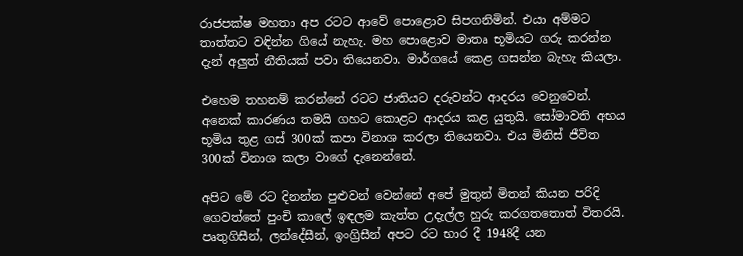රාජපක්ෂ මහතා අප රටට ආවේ පොළොව සිපගනිමින්. එයා අම්මට තාත්තට වඳින්න ගියේ නැහැ. මහ පොළොව මාතෘ භූමියට ගරු කරන්න දැන් අලුත් නීතියක් පවා තියෙනවා. මාර්ගයේ කෙළ ගසන්න බැහැ කියලා.

එහෙම තහනම් කරන්නේ රටට ජාතියට දරුවන්ට ආදරය වෙනුවෙන්. අනෙක් කාරණය තමයි ගහට කොළට ආදරය කළ යුතුයි. සෝමාවති අභය භූමිය තුළ ගස් 300ක් කපා විනාශ කරලා තියෙනවා. එය මිනිස් ජීවිත 300ක් විනාශ කලා වාගේ දැනෙන්නේ.

අපිට මේ රට දිනන්න පුළුවන් වෙන්නේ අපේ මුතුන් මිතන් කියන පරිදි ගෙවත්තේ පුංචි කාලේ ඉඳලම කැත්ත උදැල්ල හුරු කරගතතොත් විතරයි. පෘතුගිසීන්, ලන්දේසීන්, ඉංග්‍රිසීන් අපට රට භාර දී 1948දී යන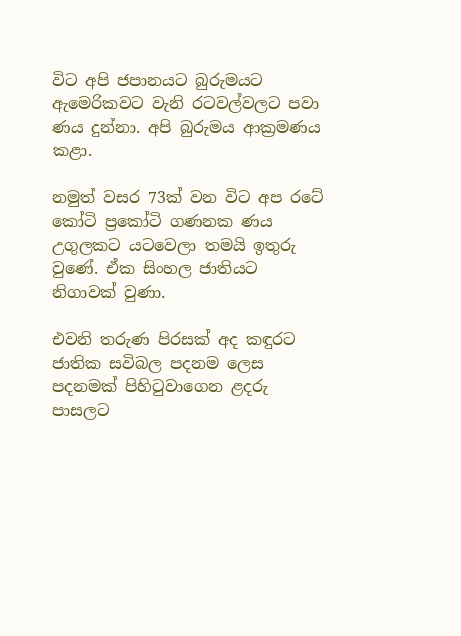විට අපි ජපානයට බුරුමයට ඇමෙරිකවට වැනි රටවල්වලට පවා ණය දුන්නා. අපි බුරුමය ආක්‍රමණය කළා.

නමුත් වසර 73ක් වන විට අප රටේ කෝටි ප්‍රකෝටි ගණනක ණය උගුලකට යටවෙලා තමයි ඉතුරු වුණේ. ඒක සිංහල ජාතියට නිගාවක් වුණා.

එවනි තරුණ පිරසක් අද කඳුරට ජාතික සවිබල පදනම ලෙස පදනමක් පිහිටුවාගෙන ළදරු පාසලට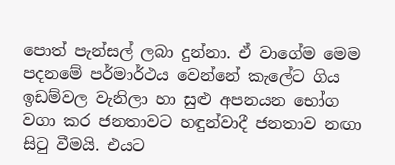පොත් පැන්සල් ලබා දුන්නා. ඒ වාගේම මෙම පදනමේ පර්මාර්ථය වෙන්නේ කැලේට ගිය ඉඩම්වල වැනිලා හා සුළු අපනයන භෝග වගා කර ජනතාවට හඳුන්වාදී ජනතාව නඟා සිටු වීමයි. එයට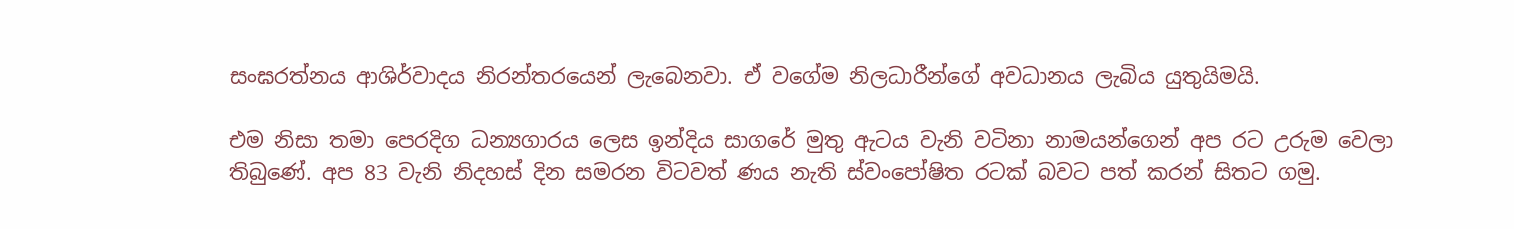සංඝරත්නය ආශිර්වාදය නිරන්තරයෙන් ලැබෙනවා. ඒ වගේම නිලධාරීන්ගේ අවධානය ලැබිය යුතුයිමයි.

එම නිසා තමා පෙරදිග ධන්‍යගාරය ලෙස ඉන්දිය සාගරේ මුතු ඇටය වැනි වටිනා නාමයන්ගෙන් අප රට උරුම වෙලා තිබු‍ණේ. අප 83 වැනි නිදහස් දින සමරන විටවත් ණය නැති ස්වංපෝෂිත රටක් බවට පත් කරන් සිතට ගමු.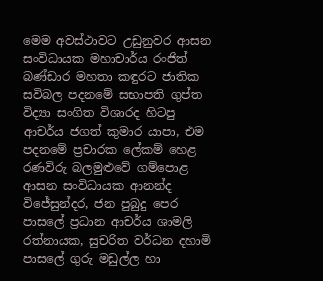මෙම අවස්ථාවට උඩුනුවර ආසන සංවිධායක මහාචාර්ය රංජිත් බණ්ඩාර මහතා කඳුරට ජාතික සවිබල පදනමේ සභාපති ගුප්ත විද්‍යා සංගිත විශාරද හිටපු ආචර්ය ජගත් කුමාර යාපා, එම පදනමේ ප්‍රචාරක ලේකම් හෙළ රණවිරු බලමුළුවේ ගම්පොළ ආසන සංවිධායක ආනන්ද විජේසුන්දර, ජන පුබුදු පෙර පාසලේ ප්‍රධාන ආචර්ය ශාමලි රත්නායක, සුචරිත වර්ධන දහාමි පාසලේ ගුරු මඩුල්ල හා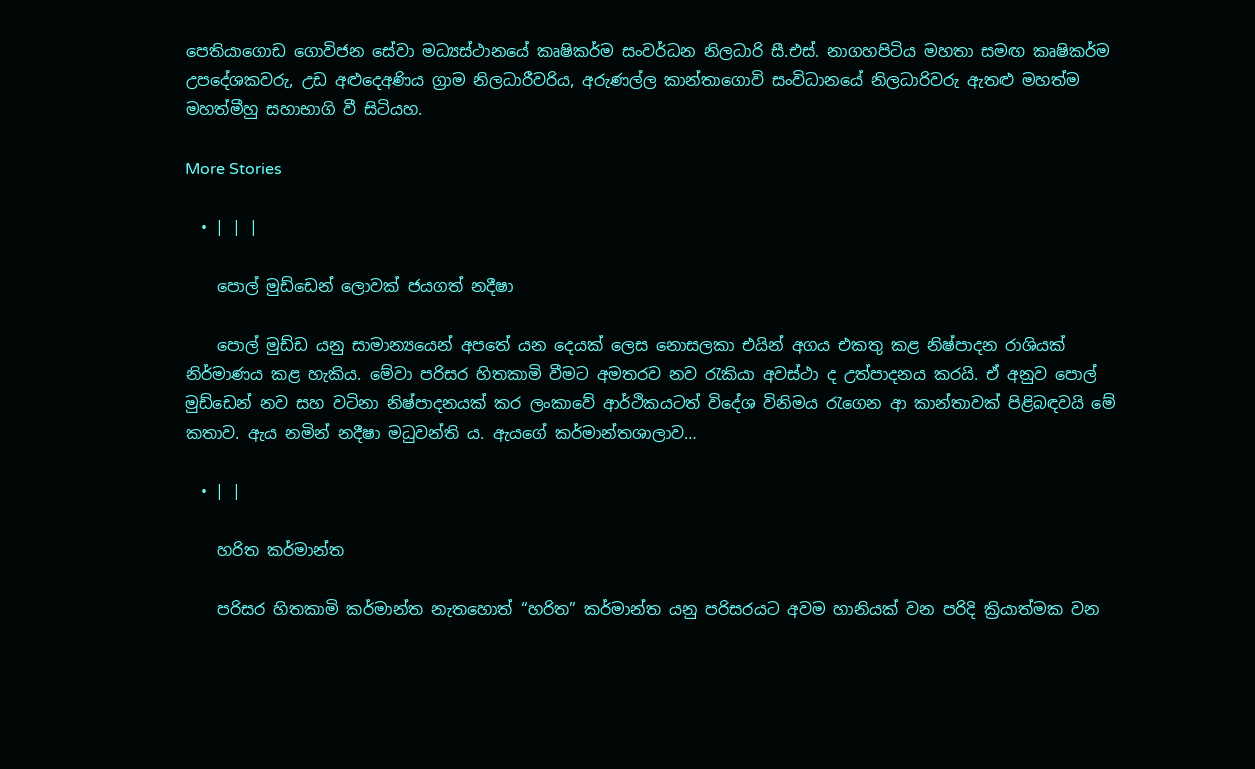පෙතියාගොඩ ගොවිජන සේවා මධ්‍යස්ථානයේ කෘෂිකර්ම සංවර්ධන නිලධාරි සී.එස්. නාගහපිටිය මහතා සමඟ කෘෂිකර්ම උපදේශකවරු, උඩ අළුදෙඅණිය ග්‍රාම නිලධාරීවරිය, අරුණල්ල කාන්තාගොවි සංවිධානයේ නිලධාරිවරු ඇතළු මහත්ම මහත්මීහු සහාභාගි වී සිටියහ.

More Stories

  • | | |

    පොල් මුඩ්ඩෙන් ලොවක් ජයගත් නදීෂා

    පොල් මුඩ්ඩ යනු සාමාන්‍යයෙන් අපතේ යන දෙයක් ලෙස නොසලකා එයින් අගය එකතු කළ නිෂ්පාදන රාශියක් නිර්මාණය කළ හැකිය. මේවා පරිසර හිතකාමි වීමට අමතරව නව රැකියා අවස්ථා ද උත්පාදනය කරයි. ඒ අනුව පොල් මුඩ්ඩෙන් නව සහ වටිනා නිෂ්පාදනයක් කර ලංකාවේ ආර්ථිකයටත් විදේශ විනිමය රැගෙන ආ කාන්තාවක් පිළිබඳවයි මේ කතාව. ඇය නමින් නදීෂා මධුවන්ති ය. ඇයගේ කර්මාන්තශාලාව…

  • | |

    හරිත කර්මාන්ත

    පරිසර හිතකාමි කර්මාන්ත නැතහොත් “හරිත” කර්මාන්ත යනු පරිසරයට අවම හානියක් වන පරිදි ක්‍රියාත්මක වන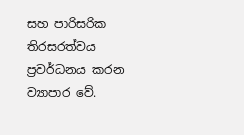සහ පාරිසරික තිරසරත්වය ප්‍රවර්ධනය කරන ව්‍යාපාර වේ.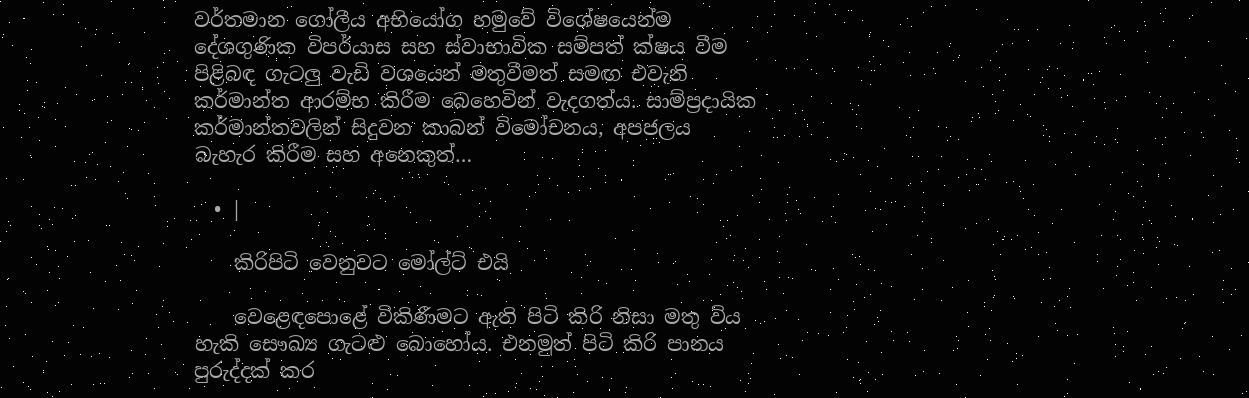වර්තමාන ගෝලීය අභියෝග හමුවේ විශේෂයෙන්ම දේශගුණික විපර්යාස සහ ස්වාභාවික සම්පත් ක්ෂය වීම පිළිබඳ ගැටලු වැඩි වශයෙන් මතුවීමත් සමඟ එවැනි කර්මාන්ත ආරම්භ කිරීම බෙහෙවින් වැදගත්ය. සාම්ප්‍රදායික කර්මාන්තවලින් සිදුවන කාබන් විමෝචනය, අපජලය බැහැර කිරීම සහ අනෙකුත්…

  • |

    කිරිපිටි වෙනුවට මෝල්ට් එයි

    වෙළෙඳපොළේ විකිණීමට ඇති පිටි කිරි නිසා මතු විය හැකි සෞඛ්‍ය ගැටළු බොහෝය. එනමුත් පිටි කිරි පානය පුරුද්දක් කර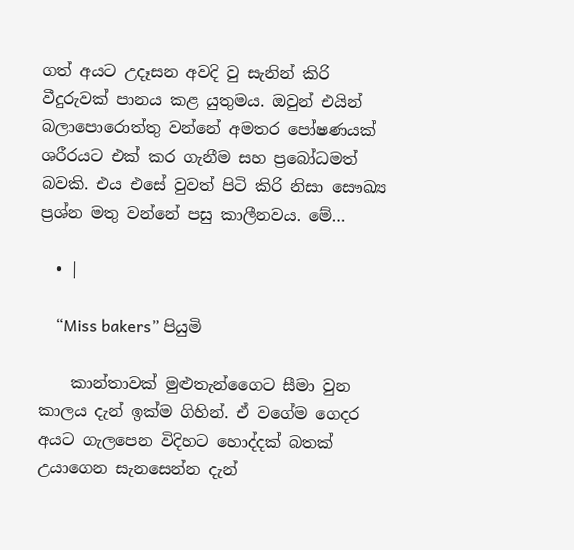ගත් අයට උදෑසන අවදි වු සැනින් කිරි වීදුරුවක් පානය කළ යුතුමය. ඔවුන් එයින් බලාපොරොත්තු වන්නේ අමතර පෝෂණයක් ශරීරයට එක් කර ගැනීම සහ ප්‍රබෝධමත් බවකි. එය එසේ වුවත් පිටි කිරි නිසා සෞඛ්‍ය ප්‍රශ්න මතු වන්නේ පසු කාලීනවය. මේ…

  • |

    “Miss bakers” පියුමි

    කාන්තාවක් මුළුතැන්ගෛට සීමා වුන කාලය දැන් ඉක්ම ගිහින්. ඒ වගේම ගෙදර අයට ගැලපෙන විදිහට හොද්දක් බතක් උයාගෙන සැනසෙන්න දැන්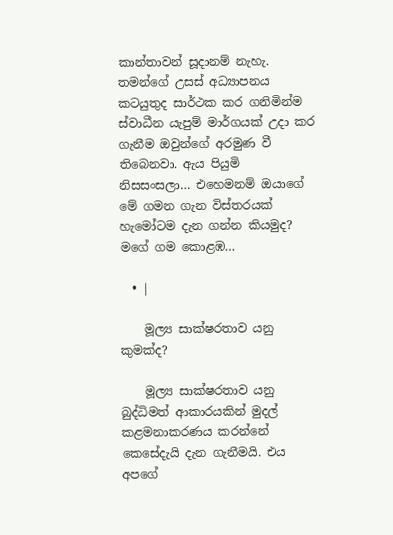කාන්තාවන් සූදානම් නැහැ. තමන්ගේ උසස් අධ්‍යාපනය කටයුතුද සාර්ථක කර ගනිමින්ම ස්වාධීන යැපුම් මාර්ගයක් උදා කර ගැනීම ඔවුන්ගේ අරමුණ වී තිබෙනවා. ඇය පියුමි නිසසංසලා… එහෙමනම් ඔයාගේ මේ ගමන ගැන විස්තරයක් හැමෝටම දැන ගන්න කියමුද? මගේ ගම කොළඹ…

  • |

    මූල්‍ය සාක්ෂරතාව යනු කුමක්ද?

    මූල්‍ය සාක්ෂරතාව යනු බුද්ධිමත් ආකාරයකින් මුදල් කළමනාකරණය කරන්නේ කෙසේදැයි දැන ගැනීමයි. එය අපගේ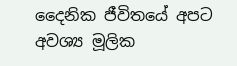දෛනික ජීවිතයේ අපට අවශ්‍ය මූලික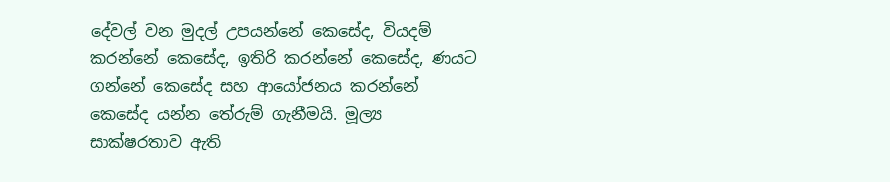දේවල් වන මුදල් උපයන්නේ කෙසේද, වියදම් කරන්නේ කෙසේද, ඉතිරි කරන්නේ කෙසේද, ණයට ගන්නේ කෙසේද සහ ආයෝජනය කරන්නේ කෙසේද යන්න තේරුම් ගැනීමයි. මූල්‍ය සාක්ෂරතාව ඇති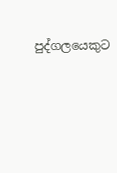පුද්ගලයෙකුට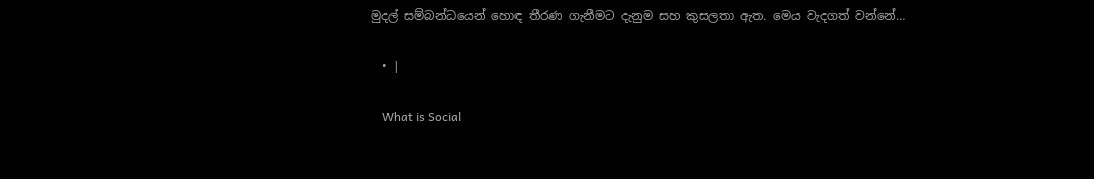මුදල් සම්බන්ධයෙන් හොඳ තීරණ ගැනීමට දැනුම සහ කුසලතා ඇත. මෙය වැදගත් වන්නේ…

  • |

    What is Social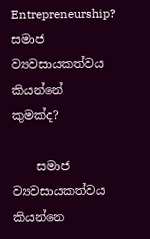Entrepreneurship? සමාජ ව්‍යවසායකත්වය කියන්නේ කුමක්ද?

    සමාජ ව්‍යවසායකත්වය කියන්නෙ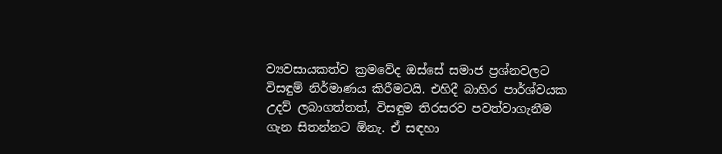ව්‍යවසායකත්ව ක්‍රමවේද ඔස්සේ සමාජ ප්‍රශ්නවලට විසඳුම් නිර්මාණය කිරීමටයි. එහිදී බාහිර පාර්ශ්වයක උදව් ලබාගත්තත්, විසඳුම තිරසරව පවත්වාගැනීම ගැන සිතන්නට ඕනැ. ඒ සඳහා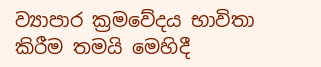ව්‍යාපාර ක්‍රමවේදය භාවිතා කිරීම තමයි මෙහිදී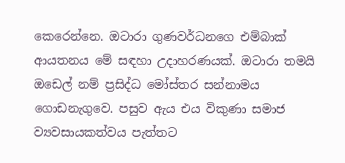කෙරෙන්නෙ. ඔටාරා ගුණවර්ධනගෙ එම්බාක් ආයතනය මේ සඳහා උදාහරණයක්. ඔටාරා තමයි ඔඩෙල් නම් ප්‍රසිද්ධ මෝස්තර සන්නාමය ගොඩනැගුවෙ. පසුව ඇය එය විකුණා සමාජ ව්‍යවසායකත්වය පැත්තට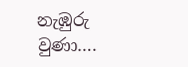නැඹුරු වුණා….